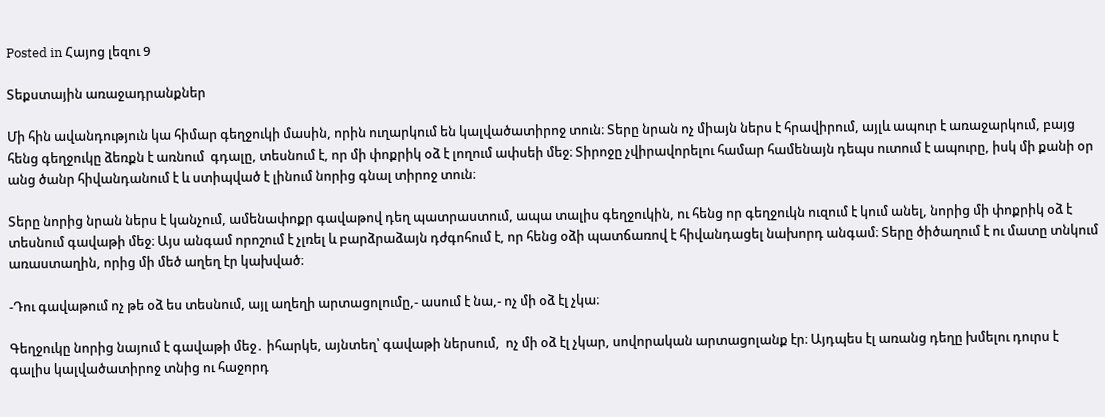Posted in Հայոց լեզու 9

Տեքստային առաջադրանքներ

Մի հին ավանդություն կա հիմար գեղջուկի մասին, որին ուղարկում են կալվածատիրոջ տուն։ Տերը նրան ոչ միայն ներս է հրավիրում, այլև ապուր է առաջարկում, բայց հենց գեղջուկը ձեռքն է առնում  գդալը, տեսնում է, որ մի փոքրիկ օձ է լողում ափսեի մեջ։ Տիրոջը չվիրավորելու համար համենայն դեպս ուտում է ապուրը, իսկ մի քանի օր անց ծանր հիվանդանում է և ստիպված է լինում նորից գնալ տիրոջ տուն։

Տերը նորից նրան ներս է կանչում, ամենափոքր գավաթով դեղ պատրաստում, ապա տալիս գեղջուկին, ու հենց որ գեղջուկն ուզում է կում անել, նորից մի փոքրիկ օձ է տեսնում գավաթի մեջ։ Այս անգամ որոշում է չլռել և բարձրաձայն դժգոհում է, որ հենց օձի պատճառով է հիվանդացել նախորդ անգամ։ Տերը ծիծաղում է ու մատը տնկում առաստաղին, որից մի մեծ աղեղ էր կախված։

-Դու գավաթում ոչ թե օձ ես տեսնում, այլ աղեղի արտացոլումը,- ասում է նա,- ոչ մի օձ էլ չկա։

Գեղջուկը նորից նայում է գավաթի մեջ․ իհարկե, այնտեղ՝ գավաթի ներսում,  ոչ մի օձ էլ չկար, սովորական արտացոլանք էր։ Այդպես էլ առանց դեղը խմելու դուրս է գալիս կալվածատիրոջ տնից ու հաջորդ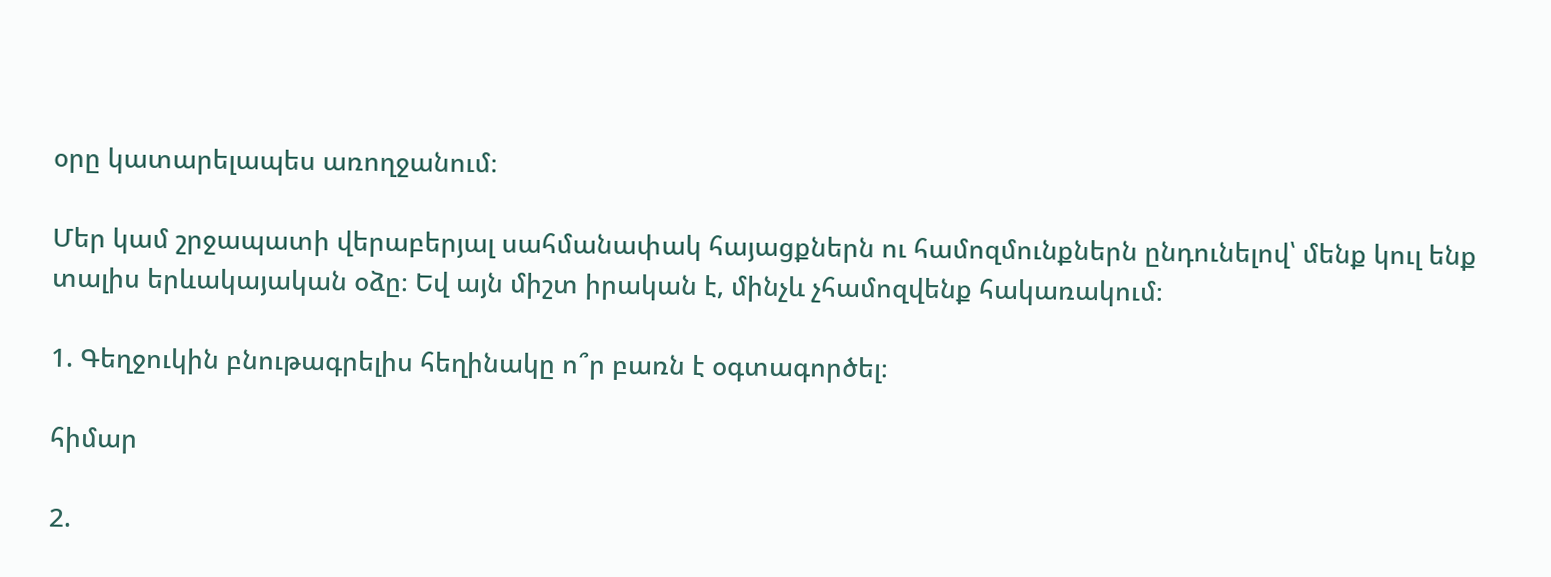օրը կատարելապես առողջանում։

Մեր կամ շրջապատի վերաբերյալ սահմանափակ հայացքներն ու համոզմունքներն ընդունելով՝ մենք կուլ ենք տալիս երևակայական օձը։ Եվ այն միշտ իրական է, մինչև չհամոզվենք հակառակում։

1. Գեղջուկին բնութագրելիս հեղինակը ո՞ր բառն է օգտագործել։

հիմար

2.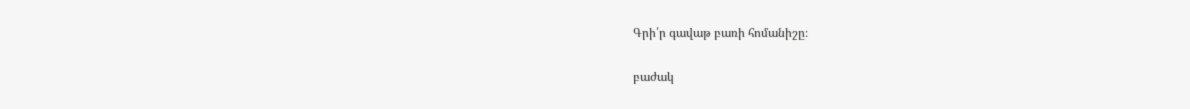Գրի՛ր գավաթ բառի հոմանիշը։

բաժակ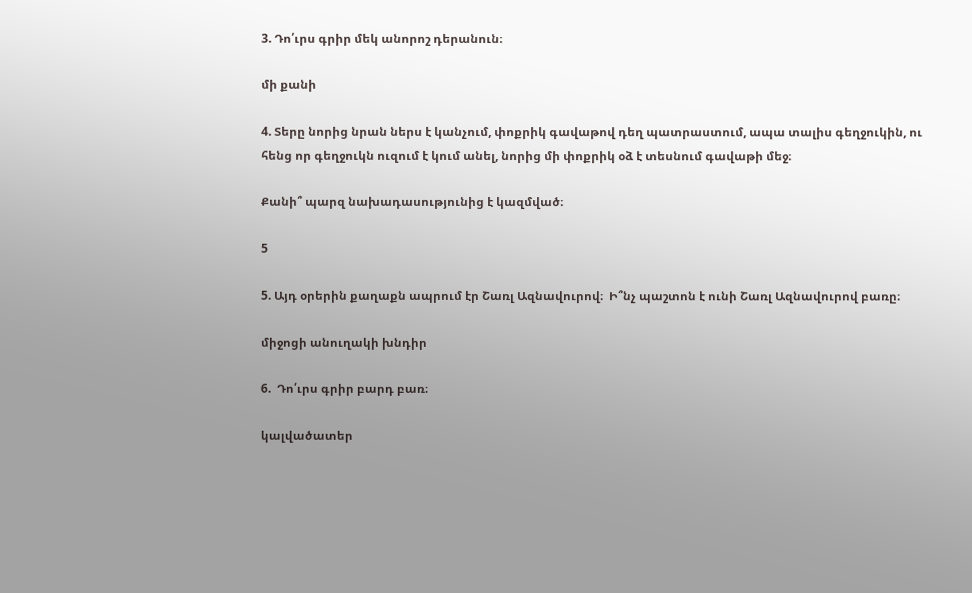3. Դո՛ւրս գրիր մեկ անորոշ դերանուն։

մի քանի

4. Տերը նորից նրան ներս է կանչում, փոքրիկ գավաթով դեղ պատրաստում, ապա տալիս գեղջուկին, ու հենց որ գեղջուկն ուզում է կում անել, նորից մի փոքրիկ օձ է տեսնում գավաթի մեջ։

Քանի՞ պարզ նախադասությունից է կազմված։

5

5. Այդ օրերին քաղաքն ապրում էր Շառլ Ազնավուրով։  Ի՞նչ պաշտոն է ունի Շառլ Ազնավուրով բառը։

միջոցի անուղակի խնդիր

6.  Դո՛ւրս գրիր բարդ բառ։

կալվածատեր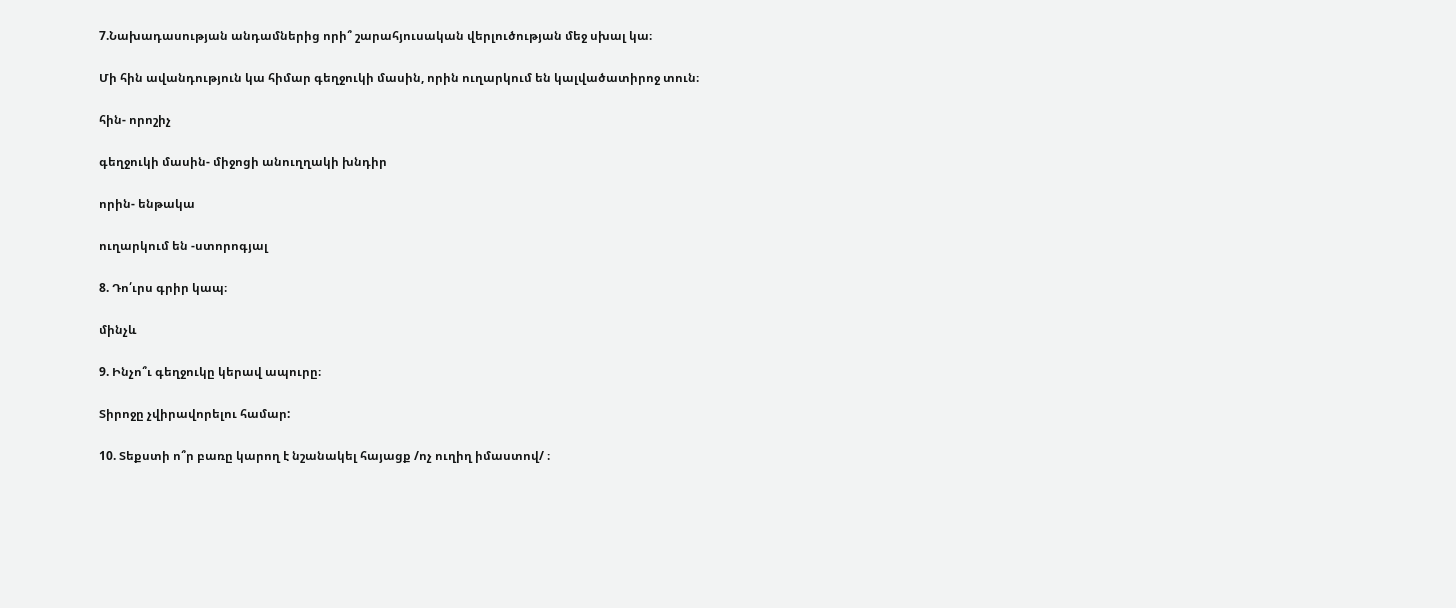7.Նախադասության անդամներից որի՞ շարահյուսական վերլուծության մեջ սխալ կա։

Մի հին ավանդություն կա հիմար գեղջուկի մասին, որին ուղարկում են կալվածատիրոջ տուն։

հին- որոշիչ

գեղջուկի մասին- միջոցի անուղղակի խնդիր

որին- ենթակա

ուղարկում են -ստորոգյալ

8. Դո՛ւրս գրիր կապ։

մինչև

9. Ինչո՞ւ գեղջուկը կերավ ապուրը։

Տիրոջը չվիրավորելու համար:

10. Տեքստի ո՞ր բառը կարող է նշանակել հայացք /ոչ ուղիղ իմաստով/ ։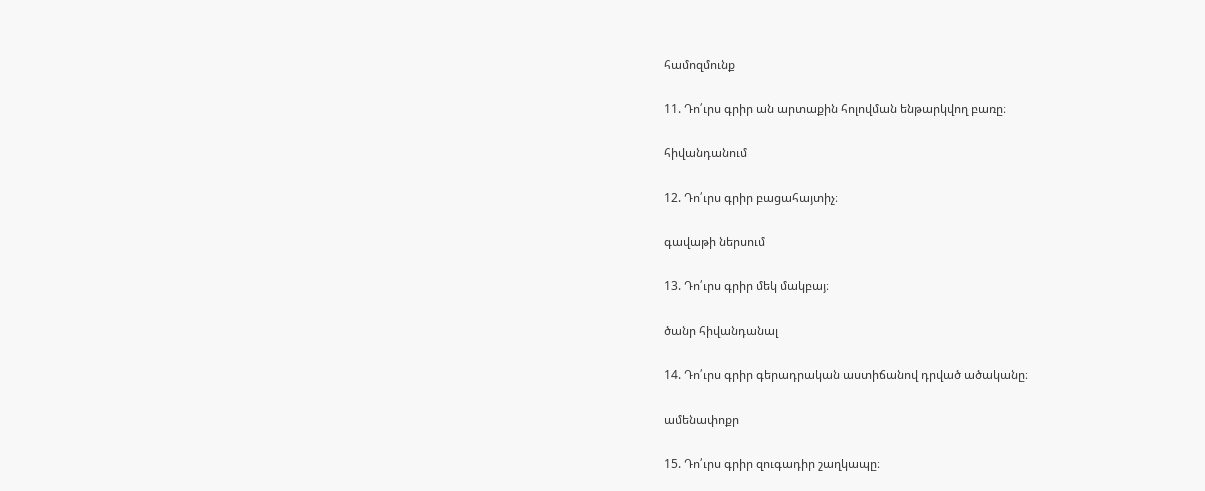համոզմունք

11. Դո՛ւրս գրիր ան արտաքին հոլովման ենթարկվող բառը։

հիվանդանում

12. Դո՛ւրս գրիր բացահայտիչ։

գավաթի ներսում

13. Դո՛ւրս գրիր մեկ մակբայ։

ծանր հիվանդանալ

14. Դո՛ւրս գրիր գերադրական աստիճանով դրված ածականը։

ամենափոքր

15. Դո՛ւրս գրիր զուգադիր շաղկապը։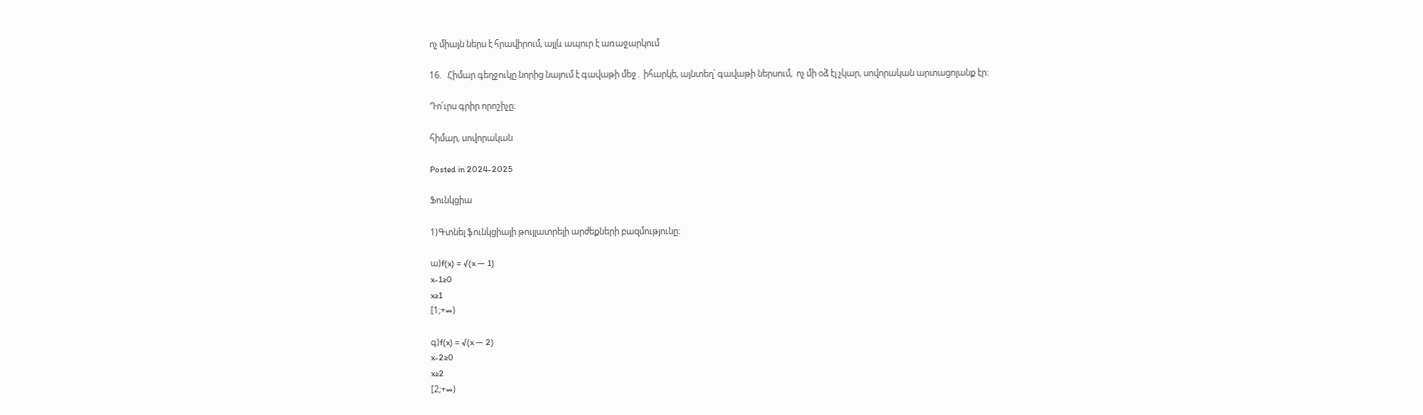ոչ միայն ներս է հրավիրում, այլև ապուր է առաջարկում

16.   Հիմար գեղջուկը նորից նայում է գավաթի մեջ․ իհարկե, այնտեղ՝ գավաթի ներսում,  ոչ մի օձ էլ չկար, սովորական արտացոլանք էր։

Դո՛ւրս գրիր որոշիչը։

հիմար, սովորական

Posted in 2024-2025

Ֆունկցիա

1)Գտնել ֆունկցիայի թույլատրելի արժեքների բազմությունը։

ա)f(x) = √(x — 1)
x-1≥0
x≥1
[1;+∞)

գ)f(x) = √(x — 2)
x-2≥0
x≥2
[2;+∞)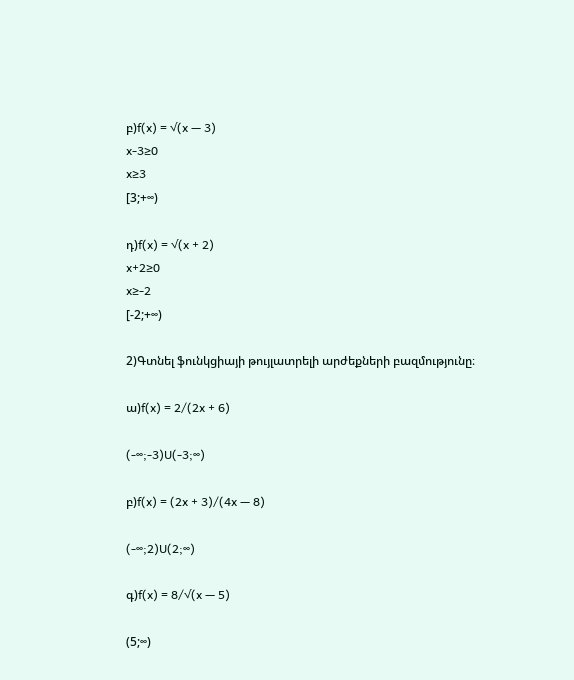բ)f(x) = √(x — 3)
x-3≥0
x≥3
[3;+∞)

դ)f(x) = √(x + 2)
x+2≥0
x≥-2
[-2;+∞)

2)Գտնել ֆունկցիայի թույլատրելի արժեքների բազմությունը։

ա)f(x) = 2/(2x + 6)

(-∞;-3)U(-3;∞)

բ)f(x) = (2x + 3)/(4x — 8)

(-∞;2)U(2;∞)

գ)f(x) = 8/√(x — 5)

(5;∞)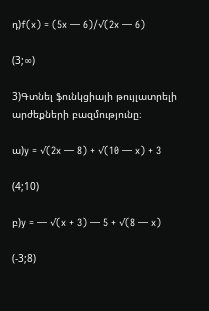դ)f(x) = (5x — 6)/√(2x — 6)

(3;∞)

3)Գտնել ֆունկցիայի թույլատրելի արժեքների բազմությունը։

ա)y = √(2x — 8) + √(10 — x) + 3

(4;10)

բ)y = — √(x + 3) — 5 + √(8 — x)

(-3;8)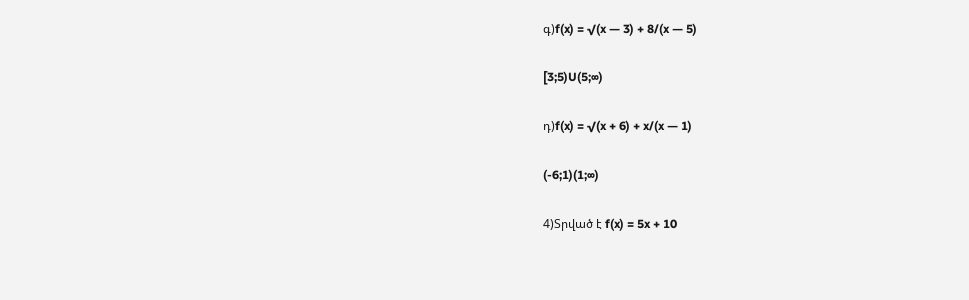գ)f(x) = √(x — 3) + 8/(x — 5)

[3;5)U(5;∞)

դ)f(x) = √(x + 6) + x/(x — 1)

(-6;1)(1;∞)

4)Տրված է f(x) = 5x + 10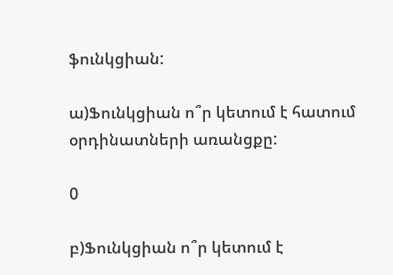ֆունկցիան:

ա)Ֆունկցիան ո՞ր կետում է հատում օրդինատների առանցքը:

0

բ)Ֆունկցիան ո՞ր կետում է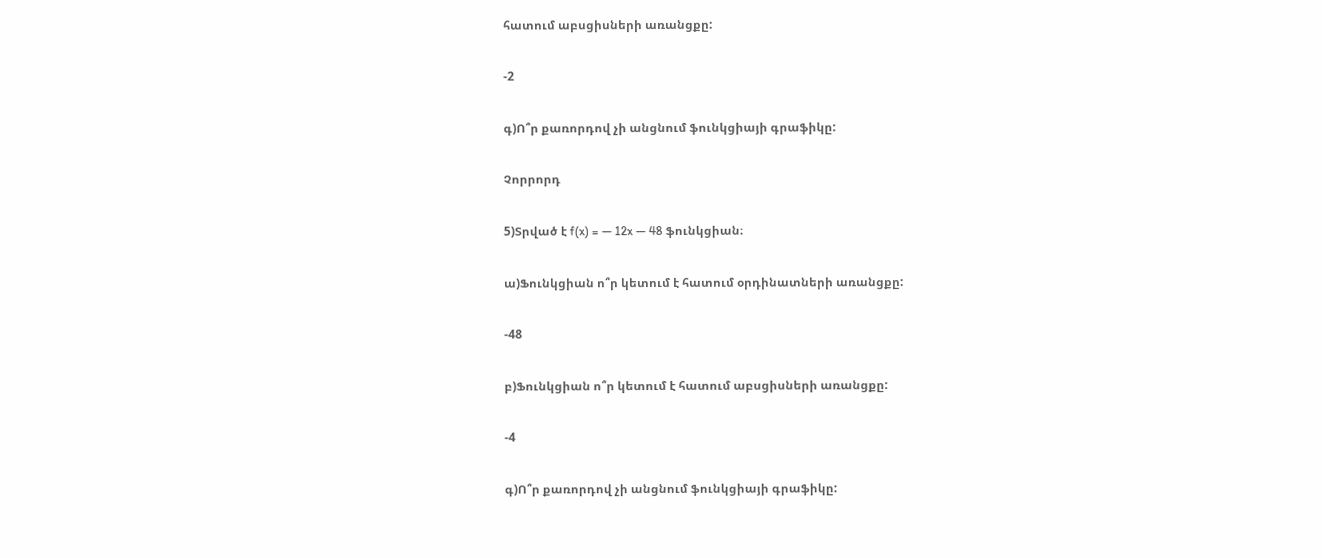հատում աբսցիսների առանցքը:

-2

գ)Ո՞ր քառորդով չի անցնում ֆունկցիայի գրաֆիկը:

Չորրորդ

5)Տրված է f(x) = — 12x — 48 ֆունկցիան։

ա)Ֆունկցիան ո՞ր կետում է հատում օրդինատների առանցքը:

-48

բ)Ֆունկցիան ո՞ր կետում է հատում աբսցիսների առանցքը:

-4

գ)Ո՞ր քառորդով չի անցնում ֆունկցիայի գրաֆիկը: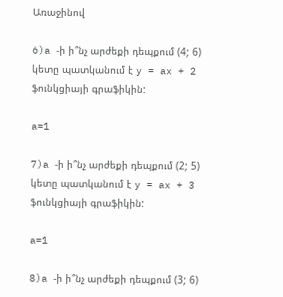Առաջինով

6)a -ի ի՞նչ արժեքի դեպքում (4; 6) կետը պատկանում է y = ax + 2 ֆունկցիայի գրաֆիկին:

a=1

7)a -ի ի՞նչ արժեքի դեպքում (2; 5) կետը պատկանում է y = ax + 3 ֆունկցիայի գրաֆիկին:

a=1

8)a -ի ի՞նչ արժեքի դեպքում (3; 6)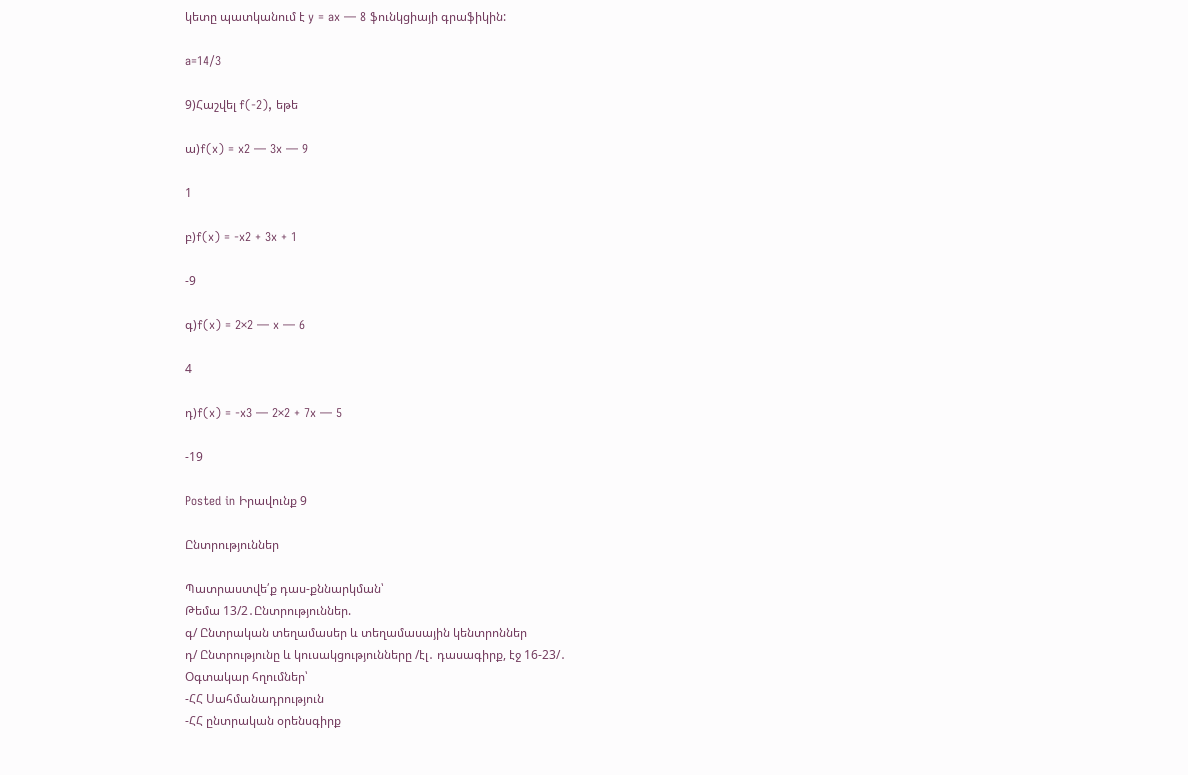կետը պատկանում է y = ax — 8 ֆունկցիայի գրաֆիկին:

a=14/3

9)Հաշվել f(-2), եթե

ա)f(x) = x2 — 3x — 9

1

բ)f(x) = -x2 + 3x + 1

-9

գ)f(x) = 2×2 — x — 6

4

դ)f(x) = -x3 — 2×2 + 7x — 5

-19

Posted in Իրավունք 9

Ընտրություններ

Պատրաստվե՛ք դաս-քննարկման՝
Թեմա 13/2․Ընտրություններ.
գ/ Ընտրական տեղամասեր և տեղամասային կենտրոններ
դ/ Ընտրությունը և կուսակցությունները /էլ․ դասագիրք, էջ 16-23/․
Օգտակար հղումներ՝
-ՀՀ Սահմանադրություն
-ՀՀ ընտրական օրենսգիրք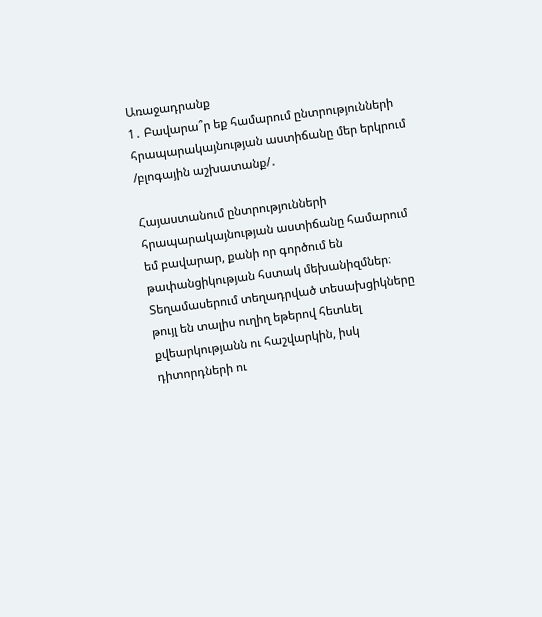Առաջադրանք
1․ Բավարա՞ր եք համարում ընտրությունների հրապարակայնության աստիճանը մեր երկրում /բլոգային աշխատանք/․

Հայաստանում ընտրությունների հրապարակայնության աստիճանը համարում եմ բավարար, քանի որ գործում են թափանցիկության հստակ մեխանիզմներ։ Տեղամասերում տեղադրված տեսախցիկները թույլ են տալիս ուղիղ եթերով հետևել քվեարկությանն ու հաշվարկին, իսկ դիտորդների ու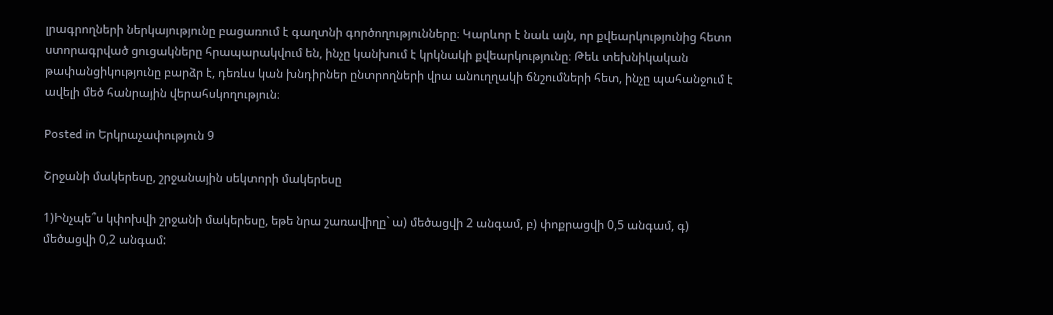լրագրողների ներկայությունը բացառում է գաղտնի գործողությունները։ Կարևոր է նաև այն, որ քվեարկությունից հետո ստորագրված ցուցակները հրապարակվում են, ինչը կանխում է կրկնակի քվեարկությունը։ Թեև տեխնիկական թափանցիկությունը բարձր է, դեռևս կան խնդիրներ ընտրողների վրա անուղղակի ճնշումների հետ, ինչը պահանջում է ավելի մեծ հանրային վերահսկողություն։

Posted in Երկրաչափություն 9

Շրջանի մակերեսը, շրջանային սեկտորի մակերեսը

1)Ինչպե՞ս կփոխվի շրջանի մակերեսը, եթե նրա շառավիղը` ա) մեծացվի 2 անգամ, բ) փոքրացվի 0,5 անգամ, գ) մեծացվի 0,2 անգամ: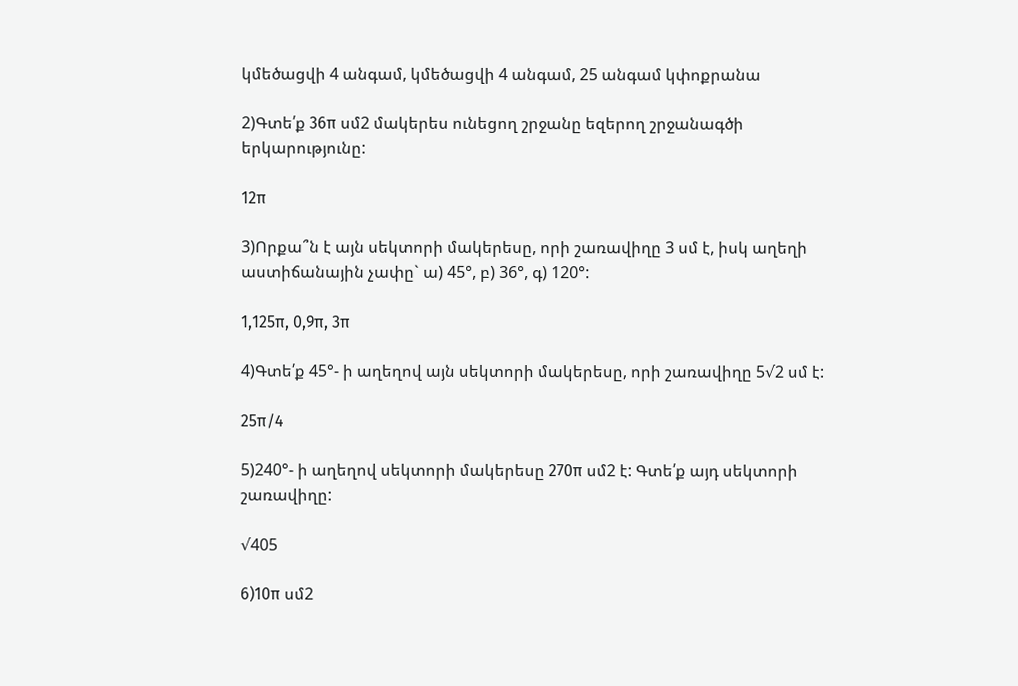կմեծացվի 4 անգամ, կմեծացվի 4 անգամ, 25 անգամ կփոքրանա

2)Գտե՛ք 36π սմ2 մակերես ունեցող շրջանը եզերող շրջանագծի երկարությունը:

12π

3)Որքա՞ն է այն սեկտորի մակերեսը, որի շառավիղը 3 սմ է, իսկ աղեղի աստիճանային չափը` ա) 45°, բ) 36°, գ) 120°:

1,125π, 0,9π, 3π

4)Գտե՛ք 45°- ի աղեղով այն սեկտորի մակերեսը, որի շառավիղը 5√2 սմ է:

25π/4

5)240°- ի աղեղով սեկտորի մակերեսը 270π սմ2 է: Գտե՛ք այդ սեկտորի շառավիղը:

√405

6)10π սմ2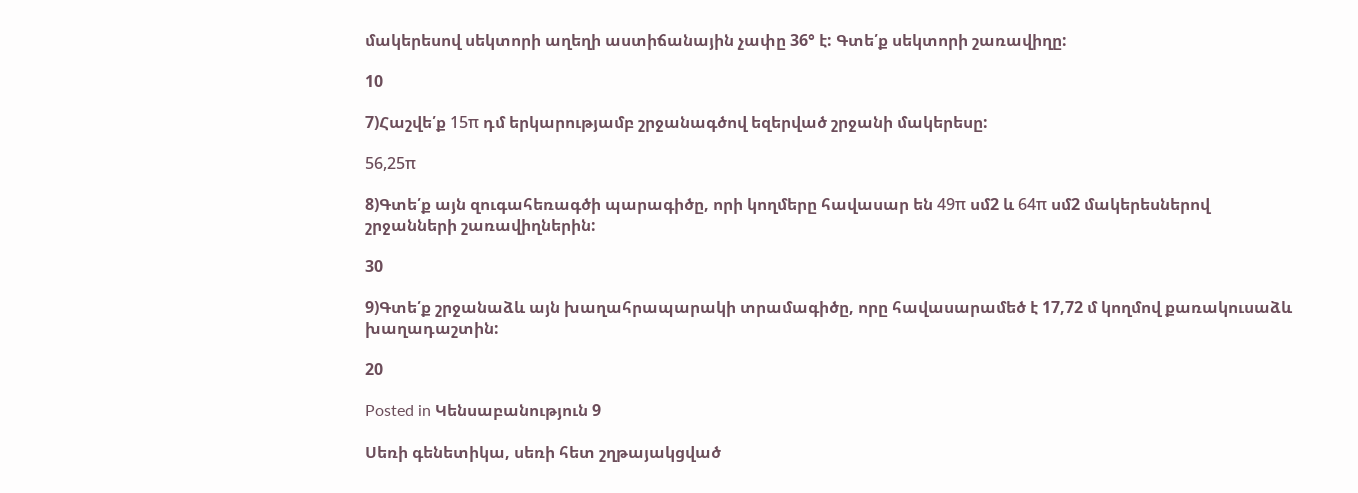մակերեսով սեկտորի աղեղի աստիճանային չափը 36° է: Գտե՛ք սեկտորի շառավիղը:

10

7)Հաշվե՛ք 15π դմ երկարությամբ շրջանագծով եզերված շրջանի մակերեսը:

56,25π

8)Գտե՛ք այն զուգահեռագծի պարագիծը, որի կողմերը հավասար են 49π սմ2 և 64π սմ2 մակերեսներով շրջանների շառավիղներին:

30

9)Գտե՛ք շրջանաձև այն խաղահրապարակի տրամագիծը, որը հավասարամեծ է 17,72 մ կողմով քառակուսաձև խաղադաշտին:

20

Posted in Կենսաբանություն 9

Սեռի գենետիկա, սեռի հետ շղթայակցված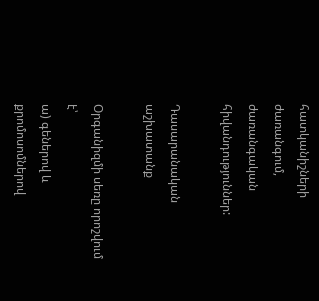հատկանիշների ժառանգում, ժառանգական հիվանդություններ:

Դասարանական աշխատանք

Օրգանիզմի սեռը որոշվում է՝
ա) գեներով և քրոմոսոմներով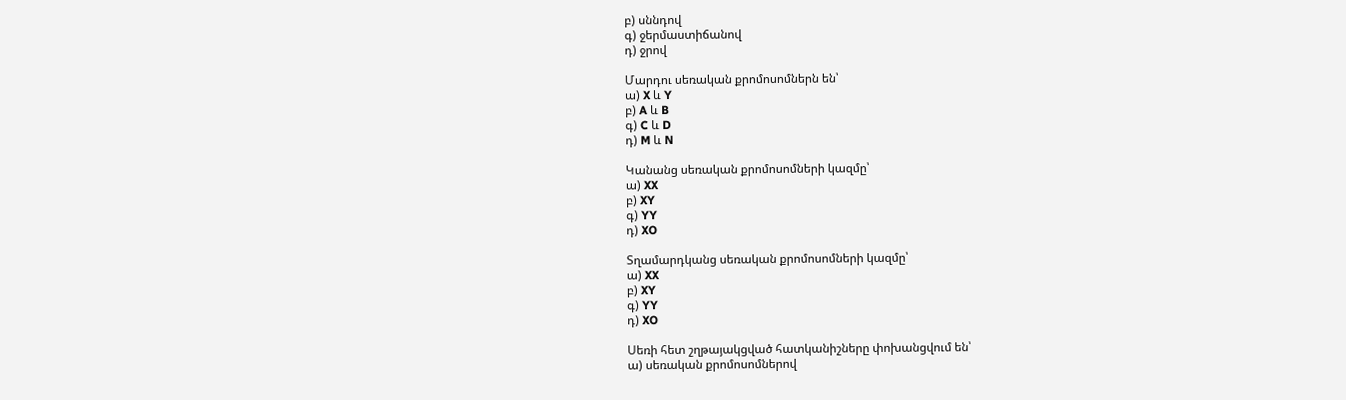բ) սննդով
գ) ջերմաստիճանով
դ) ջրով

Մարդու սեռական քրոմոսոմներն են՝
ա) X և Y
բ) A և B
գ) C և D
դ) M և N

Կանանց սեռական քրոմոսոմների կազմը՝
ա) XX
բ) XY
գ) YY
դ) XO

Տղամարդկանց սեռական քրոմոսոմների կազմը՝
ա) XX
բ) XY
գ) YY
դ) XO

Սեռի հետ շղթայակցված հատկանիշները փոխանցվում են՝
ա) սեռական քրոմոսոմներով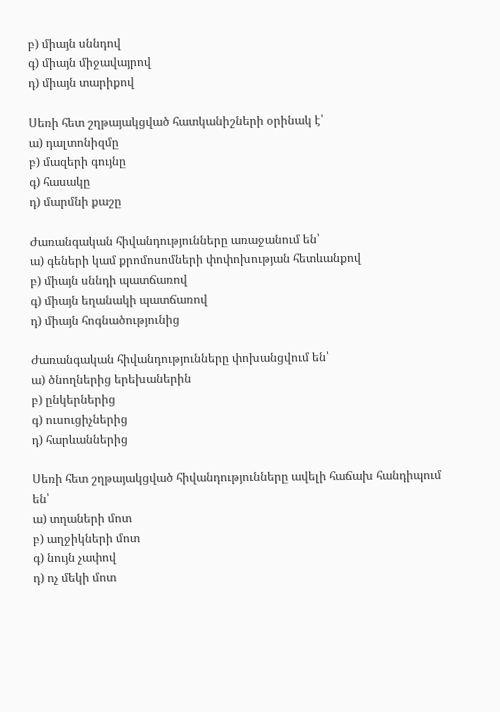բ) միայն սննդով
գ) միայն միջավայրով
դ) միայն տարիքով

Սեռի հետ շղթայակցված հատկանիշների օրինակ է՝
ա) դալտոնիզմը
բ) մազերի գույնը
գ) հասակը
դ) մարմնի քաշը

Ժառանգական հիվանդությունները առաջանում են՝
ա) գեների կամ քրոմոսոմների փոփոխության հետևանքով
բ) միայն սննդի պատճառով
գ) միայն եղանակի պատճառով
դ) միայն հոգնածությունից

Ժառանգական հիվանդությունները փոխանցվում են՝
ա) ծնողներից երեխաներին
բ) ընկերներից
գ) ուսուցիչներից
դ) հարևաններից

Սեռի հետ շղթայակցված հիվանդությունները ավելի հաճախ հանդիպում են՝
ա) տղաների մոտ
բ) աղջիկների մոտ
գ) նույն չափով
դ) ոչ մեկի մոտ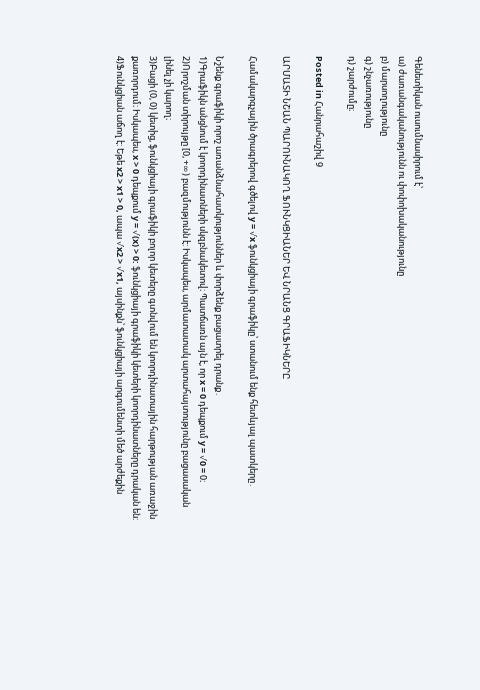Գենետիկան ուսումնասիրում է՝
ա) ժառանգականությունն ու փոփոխականությունը
բ) մարսողությունը
գ) շնչառությունը
դ) շարժումը։

Posted in Հանրահաշիվ 9

ԱՐՄԱՏԻ ՆՇԱՆ ՊԱՐՈՒՆԱԿՈՂ ՖՈՒՆԿՑԻԱՆԵՐ ԵՎ ՆՐԱՆՑ ԳՐԱՖԻԿՆԵՐԸ

Համակարգչային ծրագրերով գծելով y = √x ֆունկցիայի գրաֆիկը՝ ստանում ենք հետևյալ պատկերը․

Նշենք գրաֆիկի որոշ առանձնահատկություններ և փորձենք բացատրել դրանք․
1)Գրաֆիկն անցնում է կոորդինատների սկզբնակետով։ Պատճառն այն է, որ x = 0 դեպքում y = √0 = 0։
2)Որոշման տիրույթը [0, +∞) բազմությունն է: Իսկապես, արմատատակ արտահայտությունը բացասական լինել չի կարող։
3)Բացի (0, 0) կետից, ֆունկցիայի գրաֆիկի բոլոր կետերը գտնվում են կոորդինատային հարթության առաջին քառորդում։ Իսկապես, x > 0 դեպքում y = √(x) > 0: ֆունկցիայի գրաֆիկի կետերի կոորդինատները դրական են:
4)Ֆունկցիան աճող է: Եթե x2 > x1 > 0, ապա √x2 > √x1, այսինքն՝ ֆունկցիայի արգումենտի մեծ արժեքին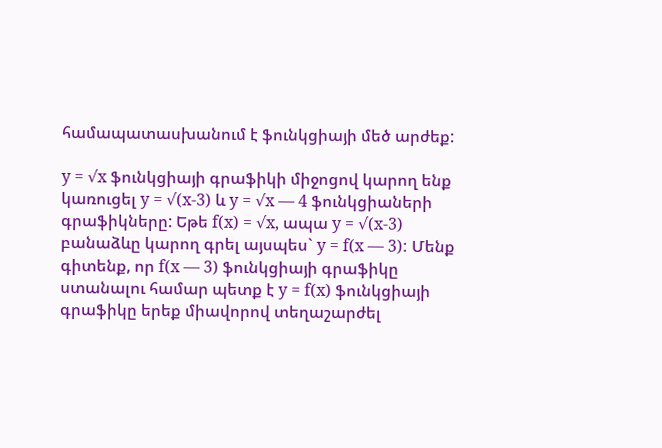համապատասխանում է ֆունկցիայի մեծ արժեք:

y = √x ֆունկցիայի գրաֆիկի միջոցով կարող ենք կառուցել y = √(x-3) և y = √x — 4 ֆունկցիաների գրաֆիկները: Եթե f(x) = √x, ապա y = √(x-3) բանաձևը կարող գրել այսպես` y = f(x — 3): Մենք գիտենք, որ f(x — 3) ֆունկցիայի գրաֆիկը ստանալու համար պետք է y = f(x) ֆունկցիայի գրաֆիկը երեք միավորով տեղաշարժել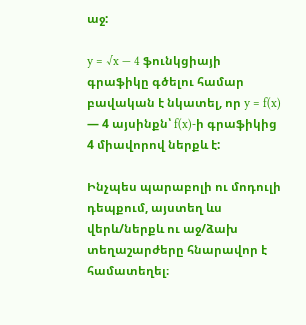աջ:

y = √x — 4 ֆունկցիայի գրաֆիկը գծելու համար բավական է նկատել, որ y = f(x) — 4 այսինքն՝ f(x)-ի գրաֆիկից 4 միավորով ներքև է:

Ինչպես պարաբոլի ու մոդուլի դեպքում, այստեղ ևս վերև/ներքև ու աջ/ձախ տեղաշարժերը հնարավոր է համատեղել։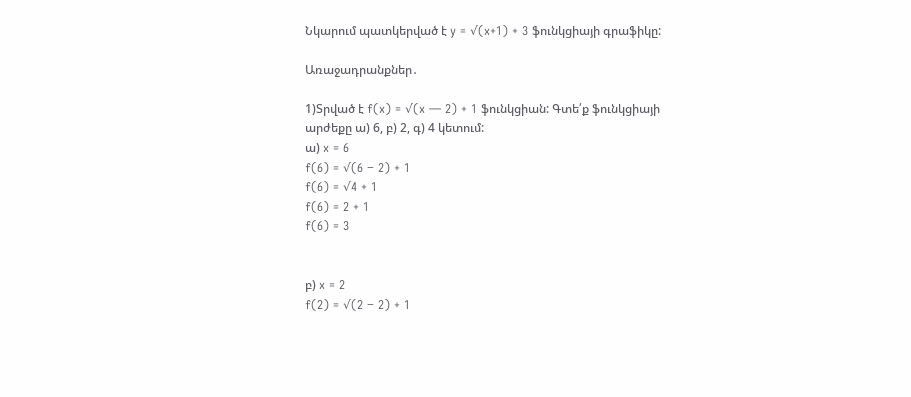Նկարում պատկերված է y = √(x+1) + 3 ֆունկցիայի գրաֆիկը:

Առաջադրանքներ․

1)Տրված է f(x) = √(x — 2) + 1 ֆունկցիան: Գտե՛ք ֆունկցիայի արժեքը ա) 6, բ) 2, գ) 4 կետում:
ա) x = 6
f(6) = √(6 − 2) + 1
f(6) = √4 + 1
f(6) = 2 + 1
f(6) = 3


բ) x = 2
f(2) = √(2 − 2) + 1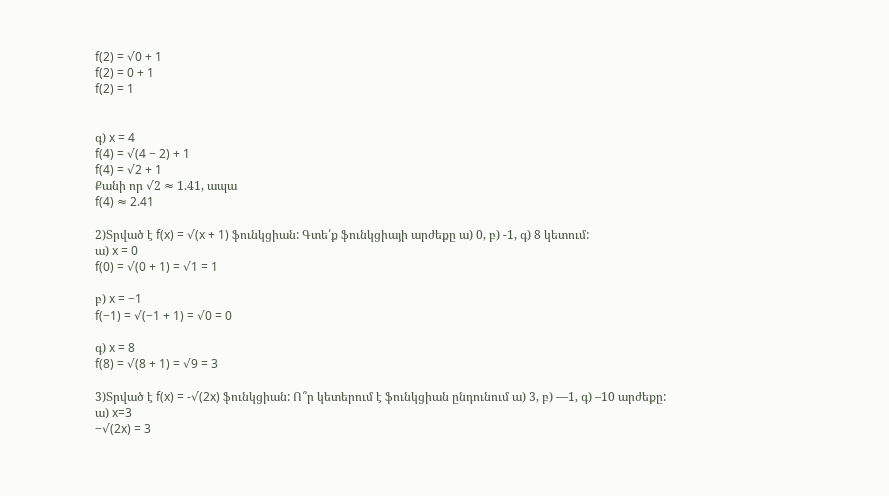f(2) = √0 + 1
f(2) = 0 + 1
f(2) = 1


գ) x = 4
f(4) = √(4 − 2) + 1
f(4) = √2 + 1
Քանի որ √2 ≈ 1.41, ապա
f(4) ≈ 2.41

2)Տրված է f(x) = √(x + 1) ֆունկցիան: Գտե՛ք ֆունկցիայի արժեքը ա) 0, բ) -1, գ) 8 կետում:
ա) x = 0
f(0) = √(0 + 1) = √1 = 1

բ) x = −1
f(−1) = √(−1 + 1) = √0 = 0

գ) x = 8
f(8) = √(8 + 1) = √9 = 3

3)Տրված է f(x) = -√(2x) ֆունկցիան: Ո՞ր կետերում է ֆունկցիան ընդունում ա) 3, բ) —1, գ) –10 արժեքը:
ա) x=3
−√(2x) = 3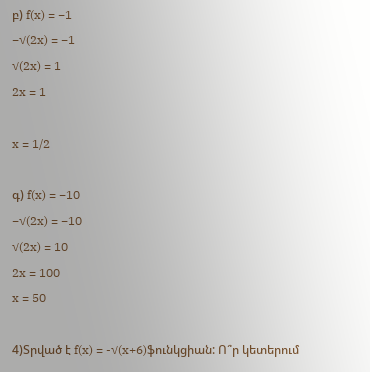բ) f(x) = −1
−√(2x) = −1
√(2x) = 1
2x = 1

x = 1/2

գ) f(x) = −10
−√(2x) = −10
√(2x) = 10
2x = 100
x = 50

4)Տրված է f(x) = -√(x+6)ֆունկցիան: Ո՞ր կետերում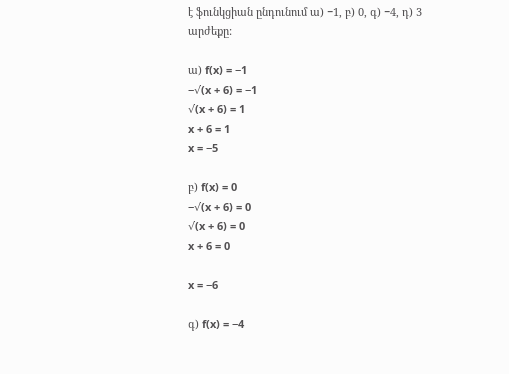է ֆունկցիան ընդունում ա) −1, բ) 0, գ) −4, դ) 3 արժեքը:

ա) f(x) = −1
−√(x + 6) = −1
√(x + 6) = 1
x + 6 = 1
x = −5

բ) f(x) = 0
−√(x + 6) = 0
√(x + 6) = 0
x + 6 = 0

x = −6

գ) f(x) = −4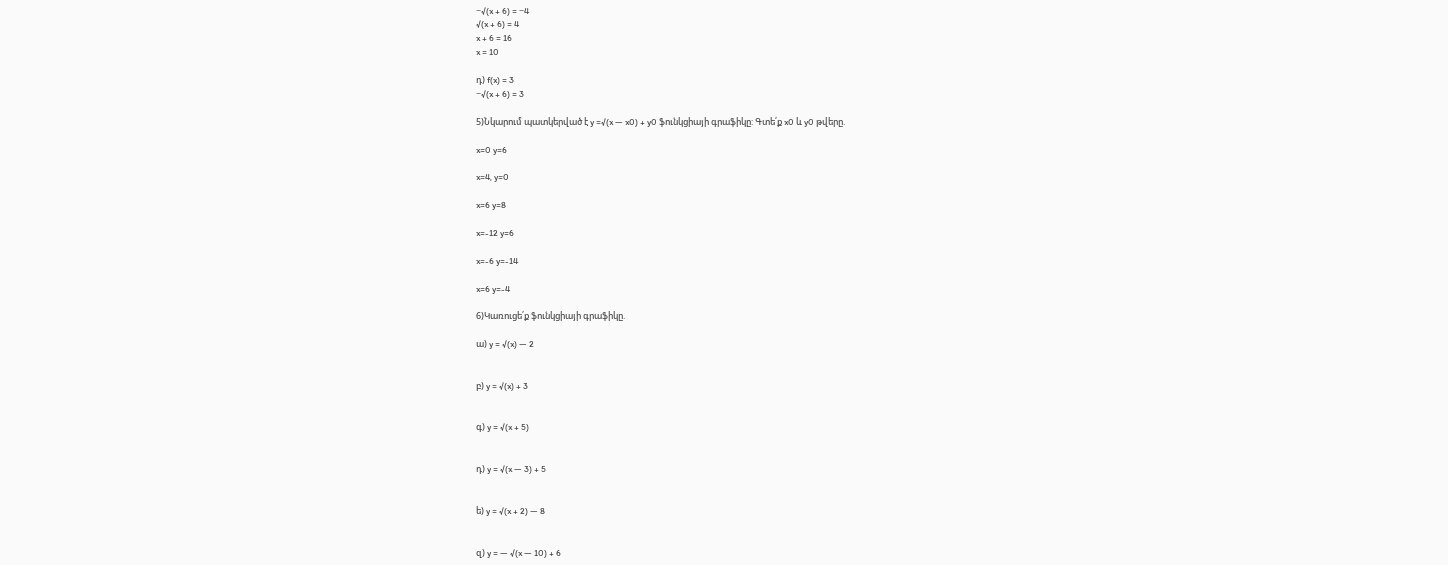−√(x + 6) = −4
√(x + 6) = 4
x + 6 = 16
x = 10

դ) f(x) = 3
−√(x + 6) = 3

5)Նկարում պատկերված է y =√(x — x0) + y0 ֆունկցիայի գրաֆիկը: Գտե՛ք x0 և y0 թվերը.

x=0 y=6

x=4, y=0

x=6 y=8

x=-12 y=6

x=-6 y=-14

x=6 y=-4

6)Կառուցե՛ք ֆունկցիայի գրաֆիկը.

ա) y = √(x) — 2


բ) y = √(x) + 3


գ) y = √(x + 5)


դ) y = √(x — 3) + 5


ե) y = √(x + 2) — 8


զ) y = — √(x — 10) + 6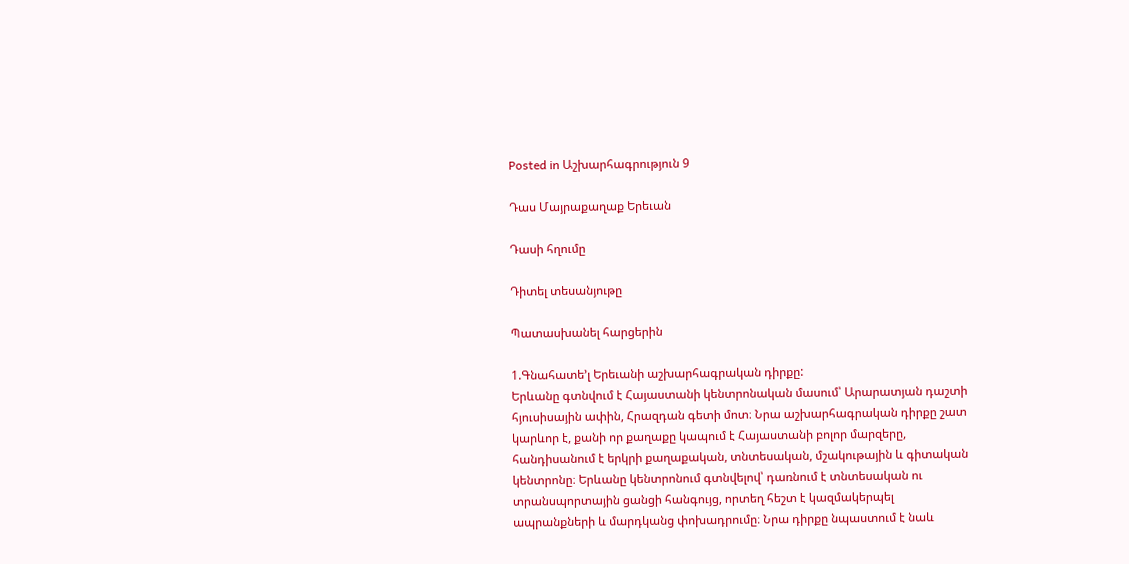Posted in Աշխարհագրություն 9

Դաս Մայրաքաղաք Երեւան

Դասի հղումը

Դիտել տեսանյութը

Պատասխանել հարցերին

1.Գնահատե’լ Երեւանի աշխարհագրական դիրքը:
Երևանը գտնվում է Հայաստանի կենտրոնական մասում՝ Արարատյան դաշտի հյուսիսային ափին, Հրազդան գետի մոտ։ Նրա աշխարհագրական դիրքը շատ կարևոր է, քանի որ քաղաքը կապում է Հայաստանի բոլոր մարզերը, հանդիսանում է երկրի քաղաքական, տնտեսական, մշակութային և գիտական կենտրոնը։ Երևանը կենտրոնում գտնվելով՝ դառնում է տնտեսական ու տրանսպորտային ցանցի հանգույց, որտեղ հեշտ է կազմակերպել ապրանքների և մարդկանց փոխադրումը։ Նրա դիրքը նպաստում է նաև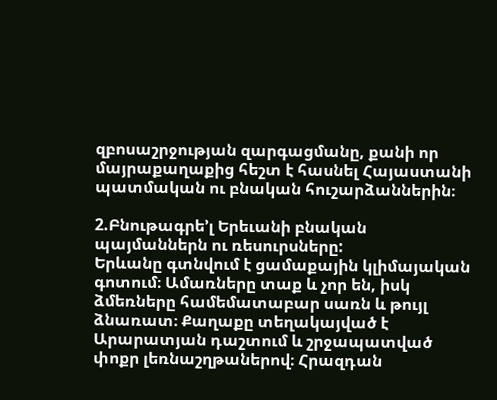զբոսաշրջության զարգացմանը, քանի որ մայրաքաղաքից հեշտ է հասնել Հայաստանի պատմական ու բնական հուշարձաններին։

2.Բնութագրե’լ Երեւանի բնական պայմաններն ու ռեսուրսները:
Երևանը գտնվում է ցամաքային կլիմայական գոտում։ Ամառները տաք և չոր են, իսկ ձմեռները համեմատաբար սառն և թույլ ձնառատ։ Քաղաքը տեղակայված է Արարատյան դաշտում և շրջապատված փոքր լեռնաշղթաներով։ Հրազդան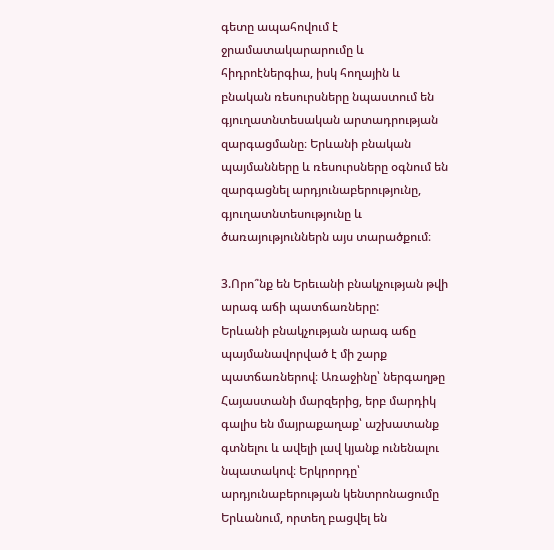գետը ապահովում է ջրամատակարարումը և հիդրոէներգիա, իսկ հողային և բնական ռեսուրսները նպաստում են գյուղատնտեսական արտադրության զարգացմանը։ Երևանի բնական պայմանները և ռեսուրսները օգնում են զարգացնել արդյունաբերությունը, գյուղատնտեսությունը և ծառայություններն այս տարածքում։

3.Որո՞նք են Երեւանի բնակչության թվի արագ աճի պատճառները:
Երևանի բնակչության արագ աճը պայմանավորված է մի շարք պատճառներով։ Առաջինը՝ ներգաղթը Հայաստանի մարզերից, երբ մարդիկ գալիս են մայրաքաղաք՝ աշխատանք գտնելու և ավելի լավ կյանք ունենալու նպատակով։ Երկրորդը՝ արդյունաբերության կենտրոնացումը Երևանում, որտեղ բացվել են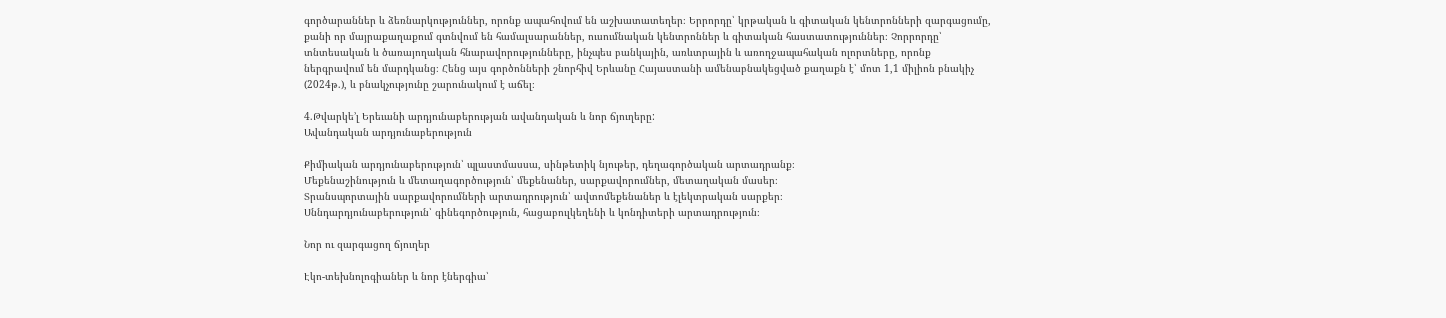գործարաններ և ձեռնարկություններ, որոնք ապահովում են աշխատատեղեր։ Երրորդը՝ կրթական և գիտական կենտրոնների զարգացումը, քանի որ մայրաքաղաքում գտնվում են համալսարաններ, ուսումնական կենտրոններ և գիտական հաստատություններ։ Չորրորդը՝ տնտեսական և ծառայողական հնարավորությունները, ինչպես բանկային, առևտրային և առողջապահական ոլորտները, որոնք ներգրավում են մարդկանց։ Հենց այս գործոնների շնորհիվ Երևանը Հայաստանի ամենաբնակեցված քաղաքն է՝ մոտ 1,1 միլիոն բնակիչ (2024թ.), և բնակչությունը շարունակում է աճել։

4.Թվարկե’լ Երեւանի արդյունաբերության ավանդական և նոր ճյուղերը:
Ավանդական արդյունաբերություն

Քիմիական արդյունաբերություն՝ պլաստմասսա, սինթետիկ նյութեր, դեղագործական արտադրանք։
Մեքենաշինություն և մետաղագործություն՝ մեքենաներ, սարքավորումներ, մետաղական մասեր։
Տրանսպորտային սարքավորումների արտադրություն՝ ավտոմեքենաներ և էլեկտրական սարքեր։
Սննդարդյունաբերություն՝ գինեգործություն, հացաբուլկեղենի և կոնդիտերի արտադրություն։

Նոր ու զարգացող ճյուղեր

Էկո‑տեխնոլոգիաներ և նոր էներգիա՝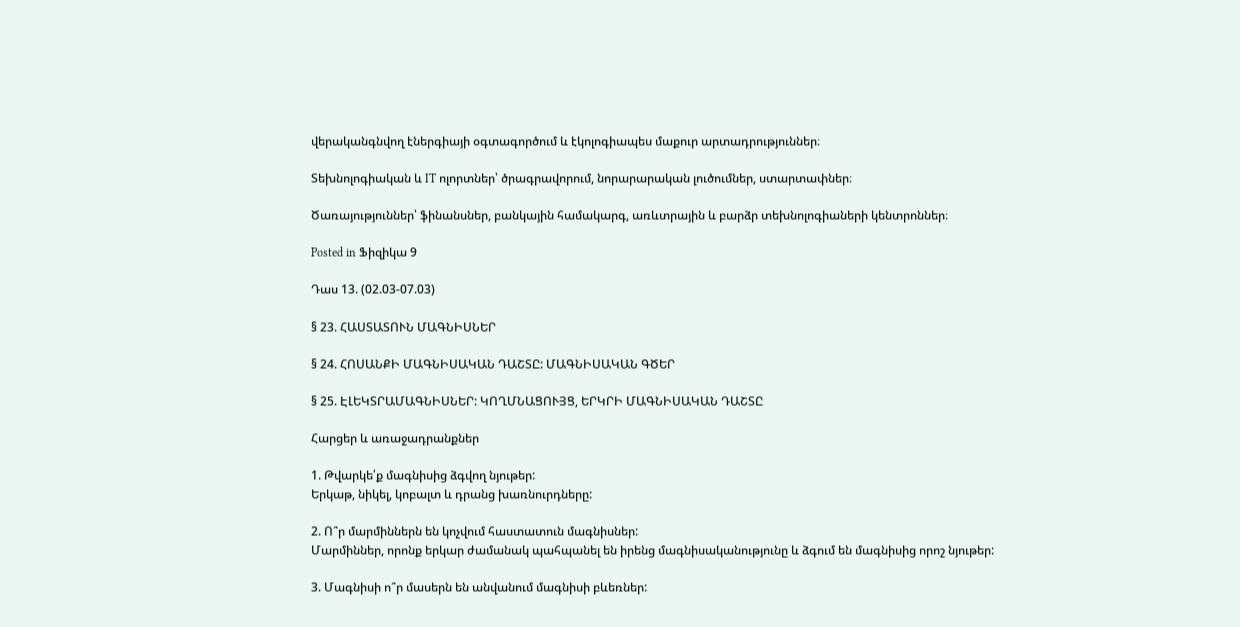վերականգնվող էներգիայի օգտագործում և էկոլոգիապես մաքուր արտադրություններ։

Տեխնոլոգիական և IT ոլորտներ՝ ծրագրավորում, նորարարական լուծումներ, ստարտափներ։

Ծառայություններ՝ ֆինանսներ, բանկային համակարգ, առևտրային և բարձր տեխնոլոգիաների կենտրոններ։

Posted in Ֆիզիկա 9

Դաս 13. (02.03-07.03)

§ 23. ՀԱՍՏԱՏՈՒՆ ՄԱԳՆԻՍՆԵՐ

§ 24. ՀՈՍԱՆՔԻ ՄԱԳՆԻՍԱԿԱՆ ԴԱՇՏԸ: ՄԱԳՆԻՍԱԿԱՆ ԳԾԵՐ

§ 25. ԷԼԵԿՏՐԱՄԱԳՆԻՍՆԵՐ: ԿՈՂՄՆԱՑՈՒՅՑ, ԵՐԿՐԻ ՄԱԳՆԻՍԱԿԱՆ ԴԱՇՏԸ

Հարցեր և առաջադրանքներ

1. Թվարկե՛ք մագնիսից ձգվող նյութեր:
Երկաթ, նիկել, կոբալտ և դրանց խառնուրդները:

2. Ո՞ր մարմիններն են կոչվում հաստատուն մագնիսներ:
Մարմիններ, որոնք երկար ժամանակ պահպանել են իրենց մագնիսականությունը և ձգում են մագնիսից որոշ նյութեր:

3. Մագնիսի ո՞ր մասերն են անվանում մագնիսի բևեռներ: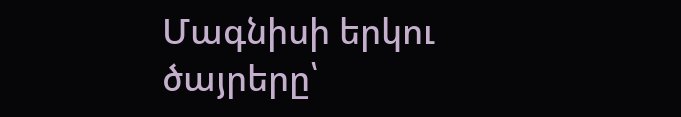Մագնիսի երկու ծայրերը՝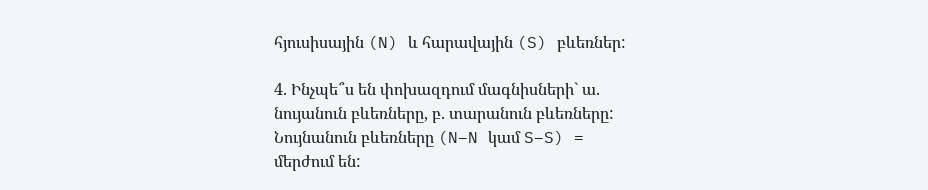հյուսիսային (N) և հարավային (S) բևեռներ:

4. Ինչպե՞ս են փոխազդում մագնիսների` ա. նույանուն բևեռները, բ. տարանուն բևեռները:
Նույնանուն բևեռները (N–N կամ S–S) = մերժում են: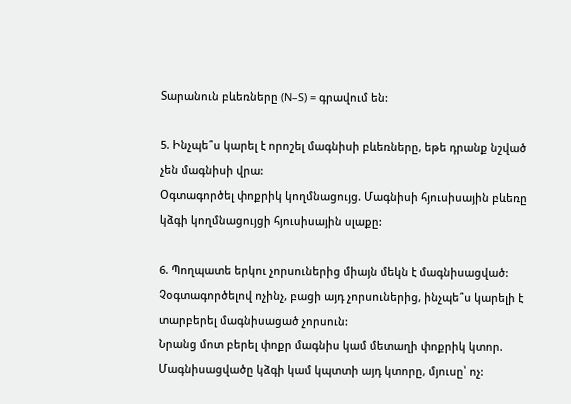Տարանուն բևեռները (N–S) = գրավում են:

5. Ինչպե՞ս կարել է որոշել մագնիսի բևեռները, եթե դրանք նշված չեն մագնիսի վրա:
Օգտագործել փոքրիկ կողմնացույց. Մագնիսի հյուսիսային բևեռը կձգի կողմնացույցի հյուսիսային սլաքը:

6. Պողպատե երկու չորսուներից միայն մեկն է մագնիսացված: Չօգտագործելով ոչինչ, բացի այդ չորսուներից, ինչպե՞ս կարելի է տարբերել մագնիսացած չորսուն:
Նրանց մոտ բերել փոքր մագնիս կամ մետաղի փոքրիկ կտոր. Մագնիսացվածը կձգի կամ կպտտի այդ կտորը, մյուսը՝ ոչ: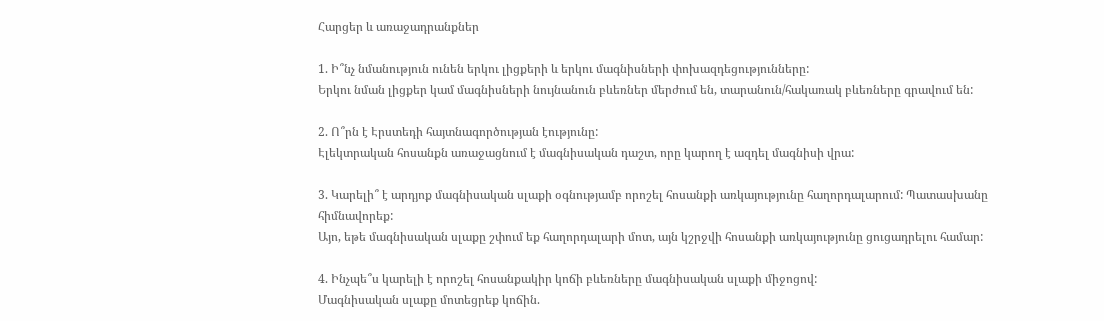Հարցեր և առաջադրանքներ

1. Ի՞նչ նմանություն ունեն երկու լիցքերի և երկու մագնիսների փոխազդեցությունները:
Երկու նման լիցքեր կամ մագնիսների նույնանուն բևեռներ մերժում են, տարանուն/հակառակ բևեռները գրավում են:

2. Ո՞րն է Էրստեդի հայտնագործության էությունը:
Էլեկտրական հոսանքն առաջացնում է մագնիսական դաշտ, որը կարող է ազդել մագնիսի վրա:

3. Կարելի՞ է արդյոք մագնիսական սլաքի օգնությամբ որոշել հոսանքի առկայությունը հաղորդալարում: Պատասխանը հիմնավորեք:
Այո, եթե մագնիսական սլաքը շփում եք հաղորդալարի մոտ, այն կշրջվի հոսանքի առկայությունը ցուցադրելու համար:

4. Ինչպե՞ս կարելի է որոշել հոսանքակիր կոճի բևեռները մագնիսական սլաքի միջոցով:
Մագնիսական սլաքը մոտեցրեք կոճին.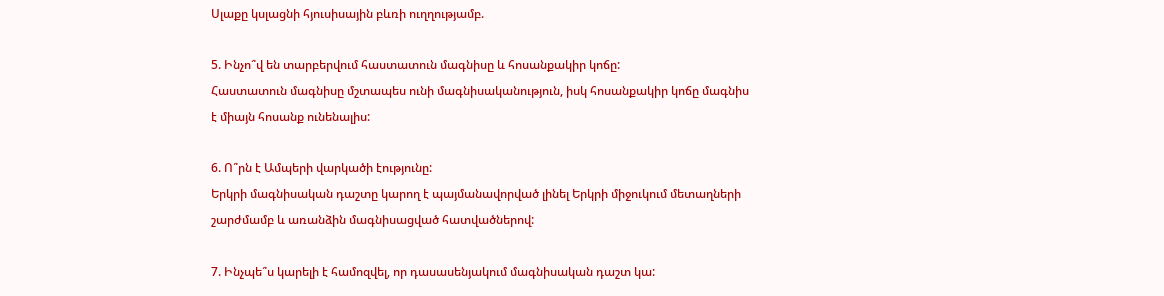Սլաքը կսլացնի հյուսիսային բևռի ուղղությամբ.

5. Ինչո՞վ են տարբերվում հաստատուն մագնիսը և հոսանքակիր կոճը:
Հաստատուն մագնիսը մշտապես ունի մագնիսականություն, իսկ հոսանքակիր կոճը մագնիս է միայն հոսանք ունենալիս:

6. Ո՞րն է Ամպերի վարկածի էությունը:
Երկրի մագնիսական դաշտը կարող է պայմանավորված լինել Երկրի միջուկում մետաղների շարժմամբ և առանձին մագնիսացված հատվածներով:

7. Ինչպե՞ս կարելի է համոզվել, որ դասասենյակում մագնիսական դաշտ կա: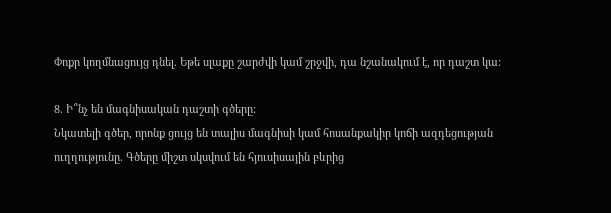Փոքր կողմնացույց դնել. Եթե սլաքը շարժվի կամ շրջվի, դա նշանակում է, որ դաշտ կա:

8. Ի՞նչ են մագնիսական դաշտի գծերը:
Նկատելի գծեր, որոնք ցույց են տալիս մագնիսի կամ հոսանքակիր կոճի ազդեցության ուղղությունը. Գծերը միշտ սկսվում են հյուսիսային բևրից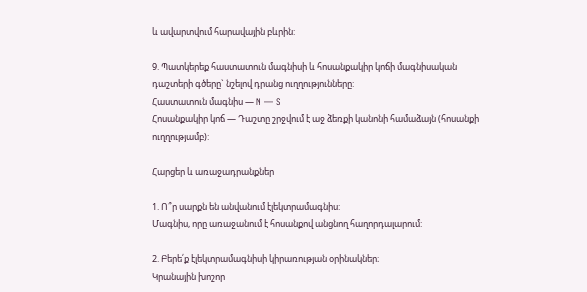և ավարտվում հարավային բևրին:

9. Պատկերեք հաստատուն մագնիսի և հոսանքակիր կոճի մագնիսական դաշտերի գծերը` նշելով դրանց ուղղությունները:
Հաստատուն մագնիս — N — S
Հոսանքակիր կոճ — Դաշտը շրջվում է աջ ձեռքի կանոնի համաձայն (հոսանքի ուղղությամբ):

Հարցեր և առաջադրանքներ

1. Ո՞ր սարքն են անվանում էլեկտրամագնիս:
Մագնիս, որը առաջանում է հոսանքով անցնող հաղորդալարում:

2. Բերե՛ք էլեկտրամագնիսի կիրառության օրինակներ։
Կրանային խոշոր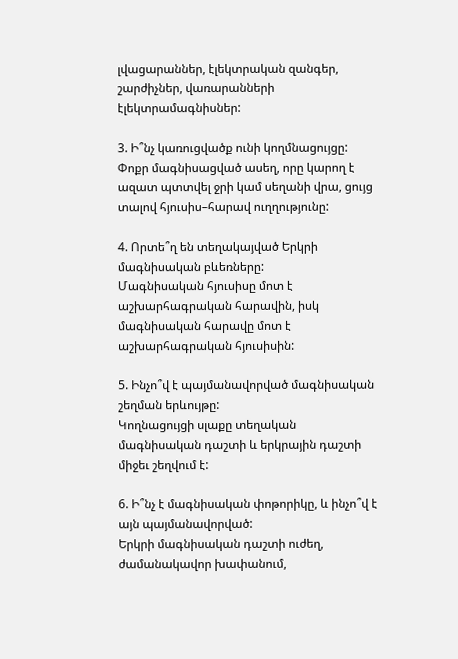լվացարաններ, էլեկտրական զանգեր, շարժիչներ, վառարանների էլեկտրամագնիսներ:

3. Ի՞նչ կառուցվածք ունի կողմնացույցը:
Փոքր մագնիսացված ասեղ, որը կարող է ազատ պտտվել ջրի կամ սեղանի վրա, ցույց տալով հյուսիս–հարավ ուղղությունը:

4. Որտե՞ղ են տեղակայված Երկրի մագնիսական բևեռները:
Մագնիսական հյուսիսը մոտ է աշխարհագրական հարավին, իսկ մագնիսական հարավը մոտ է աշխարհագրական հյուսիսին:

5. Ինչո՞վ է պայմանավորված մագնիսական շեղման երևույթը:
Կողնացույցի սլաքը տեղական մագնիսական դաշտի և երկրային դաշտի միջեւ շեղվում է:

6. Ի՞նչ է մագնիսական փոթորիկը, և ինչո՞վ է այն պայմանավորված:
Երկրի մագնիսական դաշտի ուժեղ, ժամանակավոր խափանում,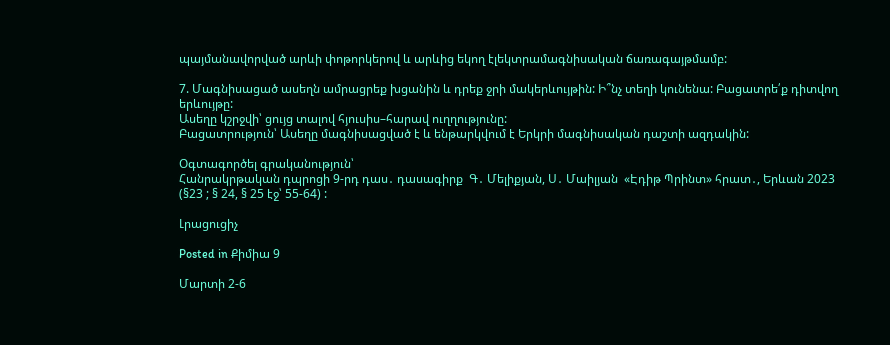պայմանավորված արևի փոթորկերով և արևից եկող էլեկտրամագնիսական ճառագայթմամբ:

7. Մագնիսացած ասեղն ամրացրեք խցանին և դրեք ջրի մակերևույթին: Ի՞նչ տեղի կունենա: Բացատրե՛ք դիտվող երևույթը:
Ասեղը կշրջվի՝ ցույց տալով հյուսիս–հարավ ուղղությունը:
Բացատրություն՝ Ասեղը մագնիսացված է և ենթարկվում է Երկրի մագնիսական դաշտի ազդակին:

Օգտագործել գրականություն՝
Հանրակրթական դպրոցի 9-րդ դաս․ դասագիրք  Գ․ Մելիքյան, Ս․ Մաիլյան  «Էդիթ Պրինտ» հրատ․, Երևան 2023 (§23 ; § 24, § 25 էջ՝ 55-64) :

Լրացուցիչ

Posted in Քիմիա 9

Մարտի 2-6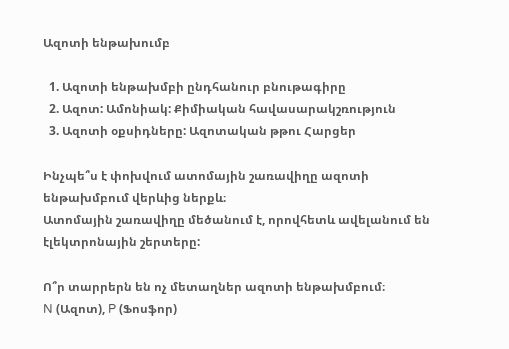Ազոտի ենթախումբ

  1. Ազոտի ենթախմբի ընդհանուր բնութագիրը
  2. Ազոտ: Ամոնիակ: Քիմիական հավասարակշռություն
  3. Ազոտի օքսիդները: Ազոտական թթու Հարցեր

Ինչպե՞ս է փոխվում ատոմային շառավիղը ազոտի ենթախմբում վերևից ներքև։
Ատոմային շառավիղը մեծանում է, որովհետև ավելանում են էլեկտրոնային շերտերը:

Ո՞ր տարրերն են ոչ մետաղներ ազոտի ենթախմբում։
N (Ազոտ), P (Ֆոսֆոր)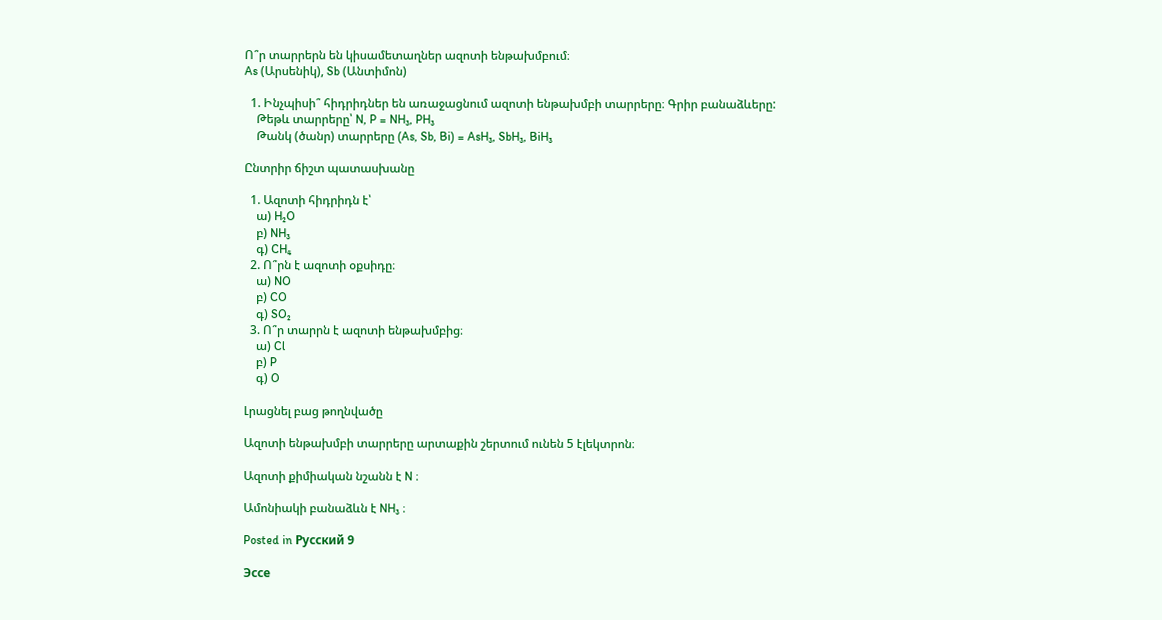Ո՞ր տարրերն են կիսամետաղներ ազոտի ենթախմբում։
As (Արսենիկ), Sb (Անտիմոն)

  1. Ինչպիսի՞ հիդրիդներ են առաջացնում ազոտի ենթախմբի տարրերը։ Գրիր բանաձևերը:
    Թեթև տարրերը՝ N, P = NH₃, PH₃
    Թանկ (ծանր) տարրերը (As, Sb, Bi) = AsH₃, SbH₃, BiH₃

Ընտրիր ճիշտ պատասխանը

  1. Ազոտի հիդրիդն է՝
    ա) H₂O
    բ) NH₃
    գ) CH₄
  2. Ո՞րն է ազոտի օքսիդը։
    ա) NO
    բ) CO
    գ) SO₂
  3. Ո՞ր տարրն է ազոտի ենթախմբից։
    ա) Cl
    բ) P
    գ) O

Լրացնել բաց թողնվածը

Ազոտի ենթախմբի տարրերը արտաքին շերտում ունեն 5 էլեկտրոն։

Ազոտի քիմիական նշանն է N ։

Ամոնիակի բանաձևն է NH₃ ։

Posted in Русский 9

Эссе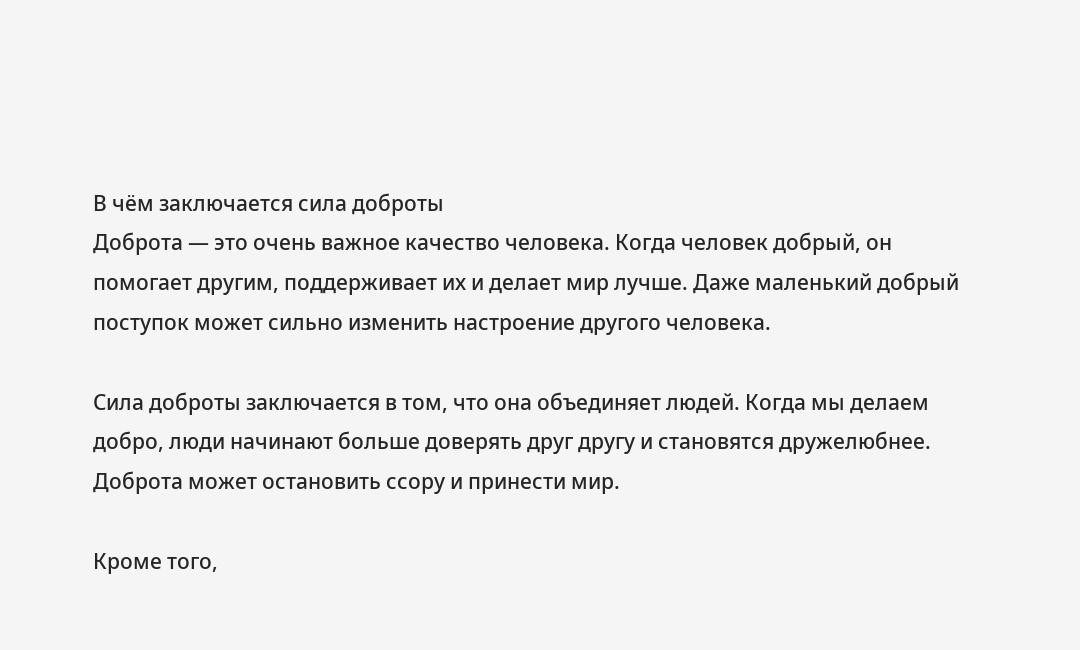В чём заключается сила доброты
Доброта — это очень важное качество человека. Когда человек добрый, он помогает другим, поддерживает их и делает мир лучше. Даже маленький добрый поступок может сильно изменить настроение другого человека.

Сила доброты заключается в том, что она объединяет людей. Когда мы делаем добро, люди начинают больше доверять друг другу и становятся дружелюбнее. Доброта может остановить ссору и принести мир.

Кроме того,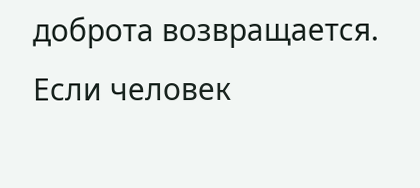доброта возвращается. Если человек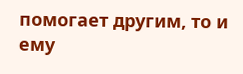помогает другим, то и ему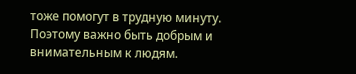тоже помогут в трудную минуту. Поэтому важно быть добрым и внимательным к людям.